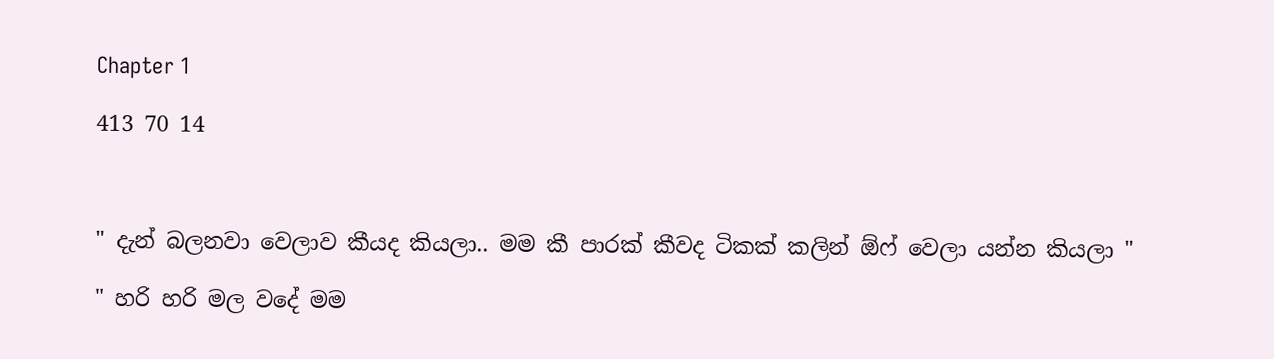Chapter 1

413 70 14



" දැන් බලනවා වෙලාව කීයද කියලා.. මම කී පාරක් කීවද ටිකක් කලින් ඕෆ් වෙලා යන්න කියලා "

" හරි හරි මල වදේ මම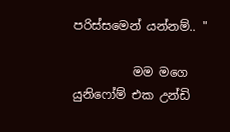පරිස්සමෙන් යන්නම්.. "

          මම මගෙ යුනිෆෝම් එක උන්ඩි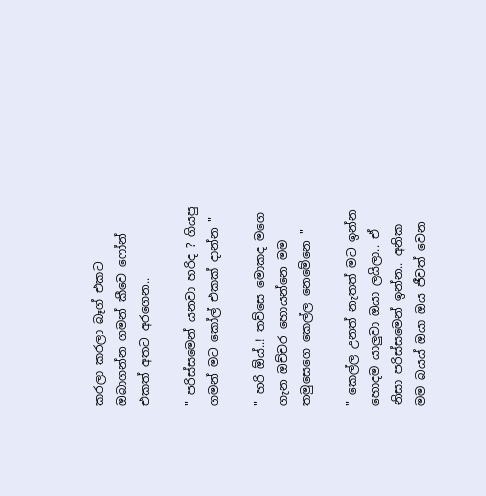කරලා කරලා බෑග් එකට ඔබාගන්න ගමන් කීවෙ ෆෝන් එකත් අතට අරගෙන..

" පරිස්සමෙන් යනවා හරිද ? ගියපු ගමන් මට කෝල් එකක් දාන්න "

" හරි ඕය්..! තව්සෙ මොකද මගෙ ගැන ඔච්චර හොයන්නෙ මම තමුසෙගෙ කෙල්ල නෙමේනෙ "

" කෙල්ල උනත් නැතත් මට ඉන්න හොදම යාලුවා ඔයා ලයිලා.. ඒ නිසා පරිස්සමෙන් ඉන්න.. අනික මම බයය් ඔයා ඔය ජීවත් වෙන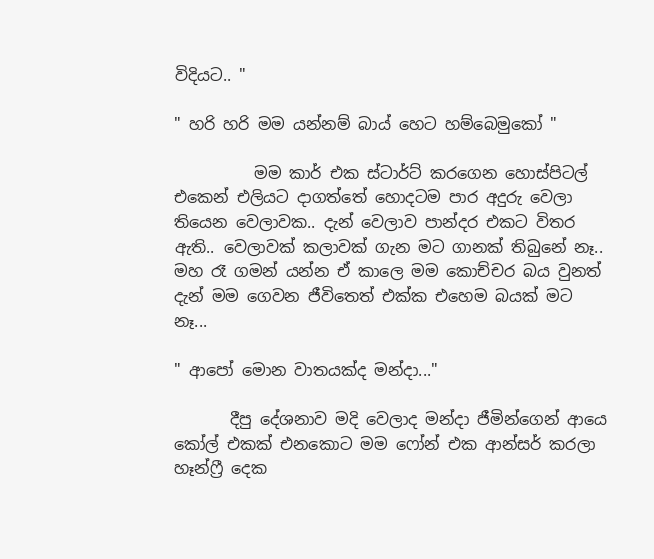විදියට.. "

" හරි හරි මම යන්නම් බාය් හෙට හම්බෙමුකෝ "

          මම කාර් එක ස්ටාර්ට් කරගෙන හොස්පිටල් එකෙන් එලියට දාගත්තේ හොදටම පාර අදුරු වෙලා තියෙන වෙලාවක.. දැන් වෙලාව පාන්දර එකට විතර ඇති.. වෙලාවක් කලාවක් ගැන මට ගානක් තිබුනේ නෑ.. මහ රෑ ගමන් යන්න ඒ කාලෙ මම කොච්චර බය වුනත් දැන් මම ගෙවන ජීවිතෙත් එක්ක එහෙම බයක් මට නෑ...

" ආපෝ මොන වාතයක්ද මන්දා..."

       දීපු දේශනාව මදි වෙලාද මන්දා ජීමින්ගෙන් ආයෙ කෝල් එකක් එනකොට මම ෆෝන් එක ආන්සර් කරලා හෑන්ෆ්‍රී දෙක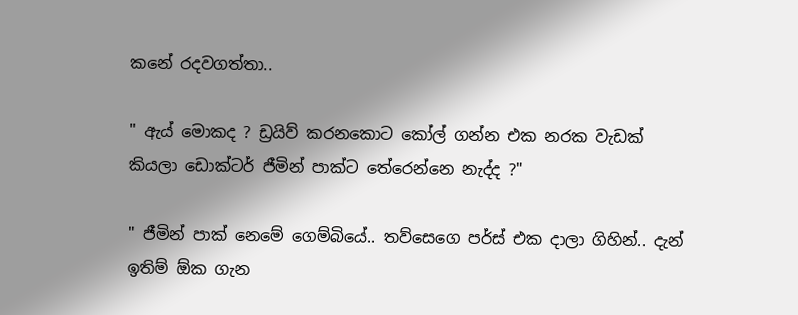කනේ රදවගත්තා..

" ඇය් මොකද ? ඩ්‍රයිව් කරනකොට කෝල් ගන්න එක නරක වැඩක් කියලා ඩොක්ටර් ජීමින් පාක්ට තේරෙන්නෙ නැද්ද ?"

" ජීමින් පාක් නෙමේ ගෙම්බියේ.. තව්සෙගෙ පර්ස් එක දාලා ගිහින්.. දැන් ඉතිම් ඕක ගැන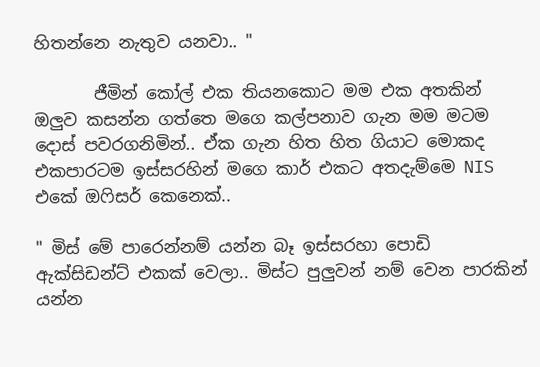හිතන්නෙ නැතුව යනවා.. "

       ජීමින් කෝල් එක තියනකොට මම එක අතකින් ඔලුව කසන්න ගත්තෙ මගෙ කල්පනාව ගැන මම මටම දොස් පවරගනිමින්.. ඒක ගැන හිත හිත ගියාට මොකද එකපාරටම ඉස්සරහින් මගෙ කාර් එකට අතදැම්මෙ NIS එකේ ඔෆිසර් කෙනෙක්..

" මිස් මේ පාරෙන්නම් යන්න බෑ ඉස්සරහා පොඩි ඇක්සිඩන්ට් එකක් වෙලා.. මිස්ට පුලුවන් නම් වෙන පාරකින් යන්න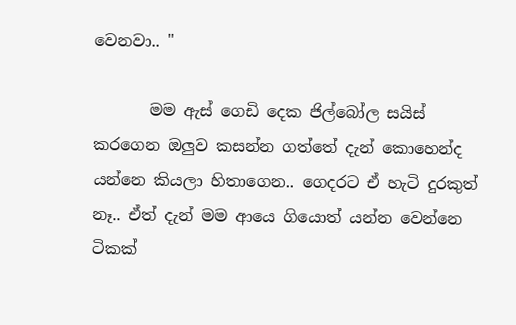වෙනවා.. "

       මම ඇස් ගෙඩි දෙක ජිල්බෝල සයිස් කරගෙන ඔලුව කසන්න ගත්තේ දැන් කොහෙන්ද යන්නෙ කියලා හිතාගෙන.. ගෙදරට ඒ හැටි දුරකුත් නෑ.. ඒත් දැන් මම ආයෙ ගියොත් යන්න වෙන්නෙ ටිකක්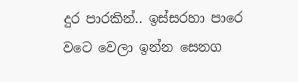දුර පාරකින්.. ඉස්සරහා පාරෙ වටෙ වෙලා ඉන්න සෙනග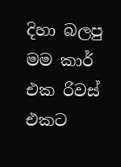දිහා බලපු මම කාර් එක රිවස් එකට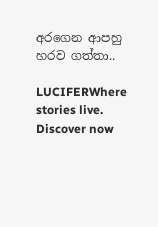අරගෙන ආපහු හරව ගත්තා..

LUCIFERWhere stories live. Discover now